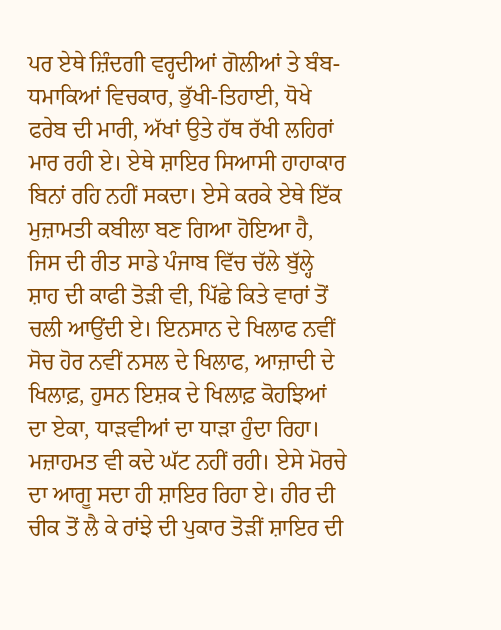ਪਰ ਏਥੇ ਜ਼ਿੰਦਗੀ ਵਰ੍ਹਦੀਆਂ ਗੋਲੀਆਂ ਤੇ ਬੰਬ-ਧਮਾਕਿਆਂ ਵਿਚਕਾਰ, ਭੁੱਖੀ-ਤਿਹਾਈ, ਧੋਖੇ ਫਰੇਬ ਦੀ ਮਾਰੀ, ਅੱਖਾਂ ਉਤੇ ਹੱਥ ਰੱਖੀ ਲਹਿਰਾਂ ਮਾਰ ਰਹੀ ਏ। ਏਥੇ ਸ਼ਾਇਰ ਸਿਆਸੀ ਹਾਹਾਕਾਰ ਬਿਨਾਂ ਰਹਿ ਨਹੀਂ ਸਕਦਾ। ਏਸੇ ਕਰਕੇ ਏਥੇ ਇੱਕ ਮੁਜ਼ਾਮਤੀ ਕਬੀਲਾ ਬਣ ਗਿਆ ਹੋਇਆ ਹੈ, ਜਿਸ ਦੀ ਰੀਤ ਸਾਡੇ ਪੰਜਾਬ ਵਿੱਚ ਚੱਲੇ ਬੁੱਲ੍ਹੇ ਸ਼ਾਹ ਦੀ ਕਾਫੀ ਤੋੜੀ ਵੀ, ਪਿੱਛੇ ਕਿਤੇ ਵਾਰਾਂ ਤੋਂ ਚਲੀ ਆਉਂਦੀ ਏ। ਇਨਸਾਨ ਦੇ ਖਿਲਾਫ ਨਵੀਂ ਸੋਚ ਹੋਰ ਨਵੀਂ ਨਸਲ ਦੇ ਖਿਲਾਫ, ਆਜ਼ਾਦੀ ਦੇ ਖਿਲਾਫ਼, ਹੁਸਨ ਇਸ਼ਕ ਦੇ ਖਿਲਾਫ਼ ਕੋਹਝਿਆਂ ਦਾ ਏਕਾ, ਧਾੜਵੀਆਂ ਦਾ ਧਾੜਾ ਹੁੰਦਾ ਰਿਹਾ। ਮਜ਼ਾਹਮਤ ਵੀ ਕਦੇ ਘੱਟ ਨਹੀਂ ਰਹੀ। ਏਸੇ ਮੋਰਚੇ ਦਾ ਆਗੂ ਸਦਾ ਹੀ ਸ਼ਾਇਰ ਰਿਹਾ ਏ। ਹੀਰ ਦੀ ਚੀਕ ਤੋਂ ਲੈ ਕੇ ਰਾਂਝੇ ਦੀ ਪੁਕਾਰ ਤੋੜੀਂ ਸ਼ਾਇਰ ਦੀ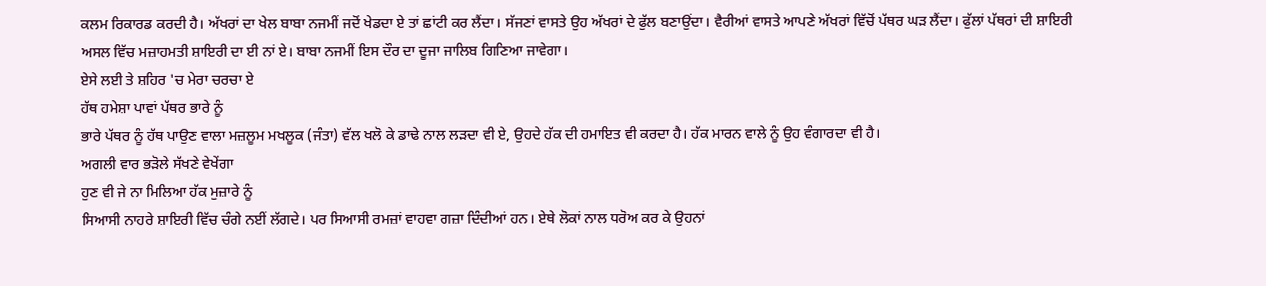ਕਲਮ ਰਿਕਾਰਡ ਕਰਦੀ ਹੈ। ਅੱਖਰਾਂ ਦਾ ਖੇਲ ਬਾਬਾ ਨਜਮੀਂ ਜਦੋਂ ਖੇਡਦਾ ਏ ਤਾਂ ਛਾਂਟੀ ਕਰ ਲੈਂਦਾ। ਸੱਜਣਾਂ ਵਾਸਤੇ ਉਹ ਅੱਖਰਾਂ ਦੇ ਫੁੱਲ ਬਣਾਉਂਦਾ। ਵੈਰੀਆਂ ਵਾਸਤੇ ਆਪਣੇ ਅੱਖਰਾਂ ਵਿੱਚੋਂ ਪੱਥਰ ਘੜ ਲੈਂਦਾ। ਫੁੱਲਾਂ ਪੱਥਰਾਂ ਦੀ ਸ਼ਾਇਰੀ ਅਸਲ ਵਿੱਚ ਮਜ਼ਾਹਮਤੀ ਸ਼ਾਇਰੀ ਦਾ ਈ ਨਾਂ ਏ। ਬਾਬਾ ਨਜਮੀਂ ਇਸ ਦੌਰ ਦਾ ਦੂਜਾ ਜਾਲਿਬ ਗਿਣਿਆ ਜਾਵੇਗਾ।
ਏਸੇ ਲਈ ਤੇ ਸ਼ਹਿਰ 'ਚ ਮੇਰਾ ਚਰਚਾ ਏ
ਹੱਥ ਹਮੇਸ਼ਾ ਪਾਵਾਂ ਪੱਥਰ ਭਾਰੇ ਨੂੰ
ਭਾਰੇ ਪੱਥਰ ਨੂੰ ਹੱਥ ਪਾਉਣ ਵਾਲਾ ਮਜ਼ਲੂਮ ਮਖਲੂਕ (ਜੰਤਾ) ਵੱਲ ਖਲੋ ਕੇ ਡਾਢੇ ਨਾਲ ਲੜਦਾ ਵੀ ਏ, ਉਹਦੇ ਹੱਕ ਦੀ ਹਮਾਇਤ ਵੀ ਕਰਦਾ ਹੈ। ਹੱਕ ਮਾਰਨ ਵਾਲੇ ਨੂੰ ਉਹ ਵੰਗਾਰਦਾ ਵੀ ਹੈ।
ਅਗਲੀ ਵਾਰ ਭੜੋਲੇ ਸੱਖਣੇ ਵੇਖੇਂਗਾ
ਹੁਣ ਵੀ ਜੇ ਨਾ ਮਿਲਿਆ ਹੱਕ ਮੁਜ਼ਾਰੇ ਨੂੰ
ਸਿਆਸੀ ਨਾਹਰੇ ਸ਼ਾਇਰੀ ਵਿੱਚ ਚੰਗੇ ਨਈਂ ਲੱਗਦੇ। ਪਰ ਸਿਆਸੀ ਰਮਜ਼ਾਂ ਵਾਹਵਾ ਗਜ਼ਾ ਦਿੰਦੀਆਂ ਹਨ। ਏਥੇ ਲੋਕਾਂ ਨਾਲ ਧਰੋਅ ਕਰ ਕੇ ਉਹਨਾਂ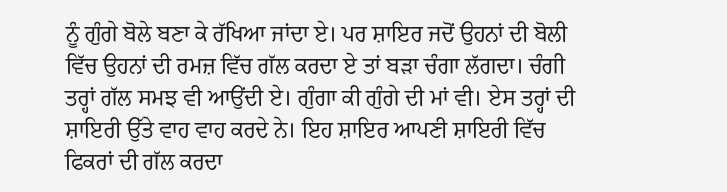ਨੂੰ ਗੁੰਗੇ ਬੋਲੇ ਬਣਾ ਕੇ ਰੱਖਿਆ ਜਾਂਦਾ ਏ। ਪਰ ਸ਼ਾਇਰ ਜਦੋਂ ਉਹਨਾਂ ਦੀ ਬੋਲੀ ਵਿੱਚ ਉਹਨਾਂ ਦੀ ਰਮਜ਼ ਵਿੱਚ ਗੱਲ ਕਰਦਾ ਏ ਤਾਂ ਬੜਾ ਚੰਗਾ ਲੱਗਦਾ। ਚੰਗੀ ਤਰ੍ਹਾਂ ਗੱਲ ਸਮਝ ਵੀ ਆਉਂਦੀ ਏ। ਗੁੰਗਾ ਕੀ ਗੁੰਗੇ ਦੀ ਮਾਂ ਵੀ। ਏਸ ਤਰ੍ਹਾਂ ਦੀ ਸ਼ਾਇਰੀ ਉੱਤੇ ਵਾਹ ਵਾਹ ਕਰਦੇ ਨੇ। ਇਹ ਸ਼ਾਇਰ ਆਪਣੀ ਸ਼ਾਇਰੀ ਵਿੱਚ ਫਿਕਰਾਂ ਦੀ ਗੱਲ ਕਰਦਾ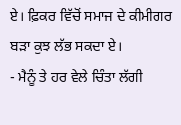ਏ। ਫ਼ਿਕਰ ਵਿੱਚੋਂ ਸਮਾਜ ਦੇ ਕੀਮੀਗਰ ਬੜਾ ਕੁਝ ਲੱਭ ਸਕਦਾ ਏ।
- ਮੈਨੂੰ ਤੇ ਹਰ ਵੇਲੇ ਚਿੰਤਾ ਲੱਗੀ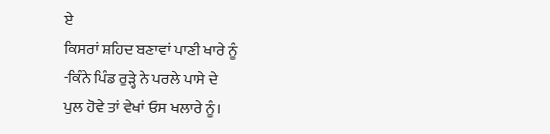ਏ
ਕਿਸਰਾਂ ਸ਼ਹਿਦ ਬਣਾਵਾਂ ਪਾਣੀ ਖਾਰੇ ਨੂੰ
-ਕਿੰਨੇ ਪਿੰਡ ਰੁੜ੍ਹੇ ਨੇ ਪਰਲੇ ਪਾਸੇ ਦੇ
ਪੁਲ ਹੋਵੇ ਤਾਂ ਵੇਖਾਂ ਓਸ ਖਲਾਰੇ ਨੂੰ।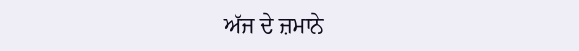ਅੱਜ ਦੇ ਜ਼ਮਾਨੇ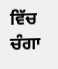ਵਿੱਚ ਚੰਗਾ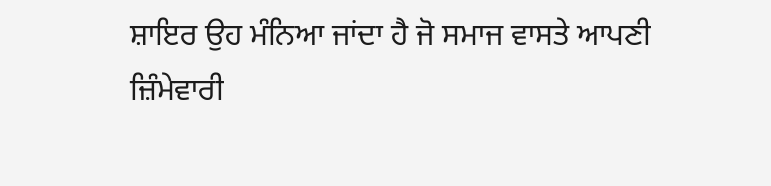ਸ਼ਾਇਰ ਉਹ ਮੰਨਿਆ ਜਾਂਦਾ ਹੈ ਜੋ ਸਮਾਜ ਵਾਸਤੇ ਆਪਣੀ ਜ਼ਿੰਮੇਵਾਰੀ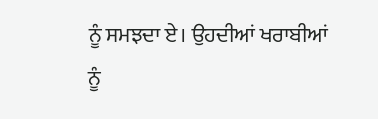ਨੂੰ ਸਮਝਦਾ ਏ। ਉਹਦੀਆਂ ਖਰਾਬੀਆਂ ਨੂੰ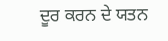ਦੂਰ ਕਰਨ ਦੇ ਯਤਨ